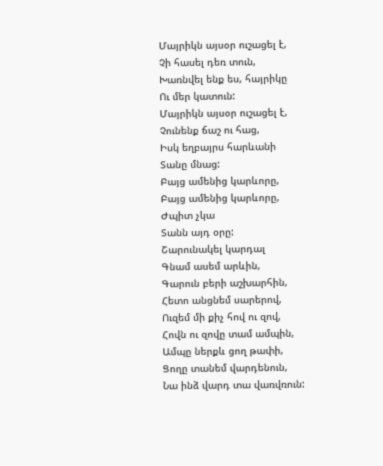Մայրիկն այսօր ուշացել է,
Չի հասել դեռ տուն,
Խառնվել ենք ես, հայրիկը
Ու մեր կատուն:
Մայրիկն այսօր ուշացել է,
Չունենք ճաշ ու հաց,
Իսկ եղբայրս հարևանի
Տանը մնաց:
Բայց ամենից կարևորը,
Բայց ամենից կարևորը,
Ժպիտ չկա
Տանն այդ օրը:
Շարունակել կարդալ
Գնամ ասեմ արևին,
Գարուն բերի աշխարհին,
Հետո անցնեմ սարերով,
Ուզեմ մի քիչ հով ու զով,
Հովն ու զովը տամ ամպին,
Ամպը ներքև ցող թափի,
Ցողը տանեմ վարդենուն,
Նա ինձ վարդ տա վառվռուն: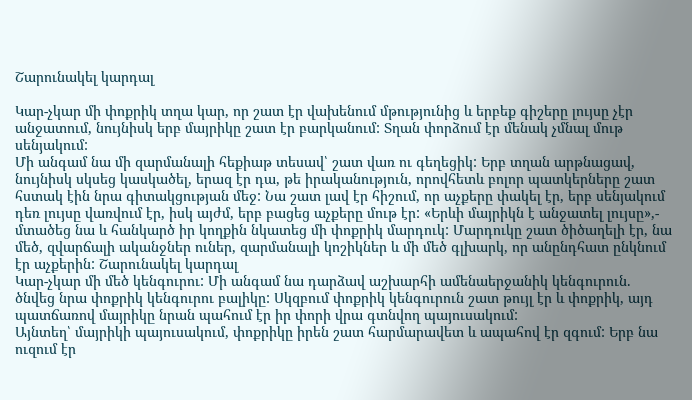Շարունակել կարդալ

Կար-չկար մի փոքրիկ տղա կար, որ շատ էր վախենում մթությունից և երբեք գիշերը լույսը չէր անջատում, նույնիսկ երբ մայրիկը շատ էր բարկանում: Տղան փորձում էր մենակ չմնալ մութ սենյակում:
Մի անգամ նա մի զարմանալի հեքիաթ տեսավ՝ շատ վառ ու գեղեցիկ: Երբ տղան արթնացավ, նույնիսկ սկսեց կասկածել, երազ էր դա, թե իրականություն, որովհետև բոլոր պատկերները շատ հստակ էին նրա գիտակցության մեջ: Նա շատ լավ էր հիշում, որ աչքերը փակել էր, երբ սենյակում դեռ լույսը վառվում էր, իսկ այժմ, երբ բացեց աչքերը մութ էր: «Երևի մայրիկն է անջատել լույսը»,- մտածեց նա և հանկարծ իր կողքին նկատեց մի փոքրիկ մարդուկ: Մարդուկը շատ ծիծաղելի էր, նա մեծ, զվարճալի ականջներ ուներ, զարմանալի կոշիկներ և մի մեծ գլխարկ, որ անընդհատ ընկնում էր աչքերին: Շարունակել կարդալ
Կար-չկար մի մեծ կենգուրու: Մի անգամ նա դարձավ աշխարհի ամենաերջանիկ կենգուրուն. ծնվեց նրա փոքրիկ կենգուրու բալիկը: Սկզբում փոքրիկ կենգուրուն շատ թույլ էր և փոքրիկ, այդ պատճառով մայրիկը նրան պահում էր իր փորի վրա գտնվող պայուսակում:
Այնտեղ՝ մայրիկի պայուսակում, փոքրիկը իրեն շատ հարմարավետ և ապահով էր զգում: Երբ նա ուզում էր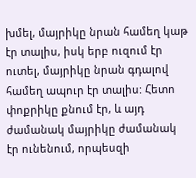խմել, մայրիկը նրան համեղ կաթ էր տալիս, իսկ երբ ուզում էր ուտել, մայրիկը նրան գդալով համեղ ապուր էր տալիս: Հետո փոքրիկը քնում էր, և այդ ժամանակ մայրիկը ժամանակ էր ունենում, որպեսզի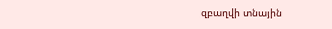զբաղվի տնային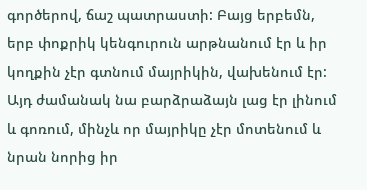գործերով, ճաշ պատրաստի: Բայց երբեմն, երբ փոքրիկ կենգուրուն արթնանում էր և իր կողքին չէր գտնում մայրիկին, վախենում էր: Այդ ժամանակ նա բարձրաձայն լաց էր լինում և գոռում, մինչև որ մայրիկը չէր մոտենում և նրան նորից իր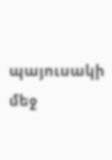պայուսակի մեջ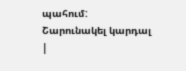պահում:
Շարունակել կարդալ
|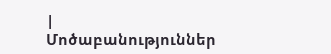|
Մոծաբանություններ